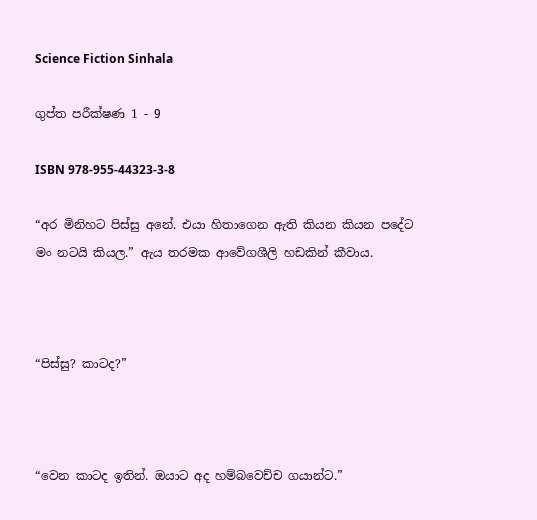Science Fiction Sinhala

ගුප්ත පරීක්ෂණ 1 - 9

ISBN 978-955-44323-3-8

“අර මිනිහට පිස්සු අනේ. එයා හිතාගෙන ඇති කියන කියන පදේට මං නටයි කියල.” ඇය තරමක ආවේගශීලි හඩකින් කීවාය.



“පිස්සු? කාටද?”



“වෙන කාටද ඉතින්. ඔයාට අද හම්බවෙච්ච ගයාන්ට.”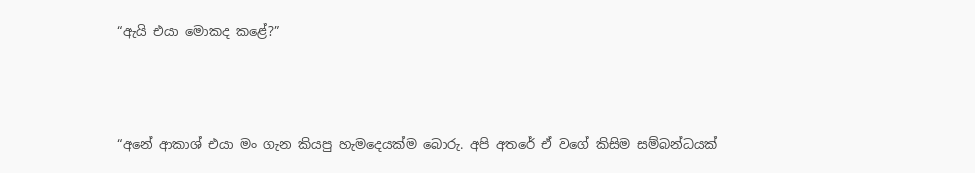“ඇයි එයා මොකද කළේ?”



“අනේ ආකාශ් එයා මං ගැන කියපු හැමදෙයක්ම බොරු. අපි අතරේ ඒ වගේ කිසිම සම්බන්ධයක්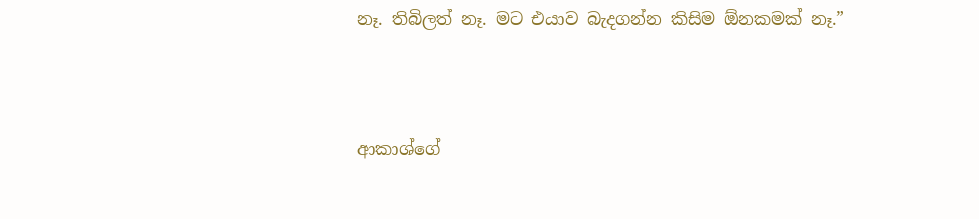නෑ. තිබිලත් නෑ. මට එයාව බැදගන්න කිසිම ඕනකමක් නෑ.”



ආකාශ්ගේ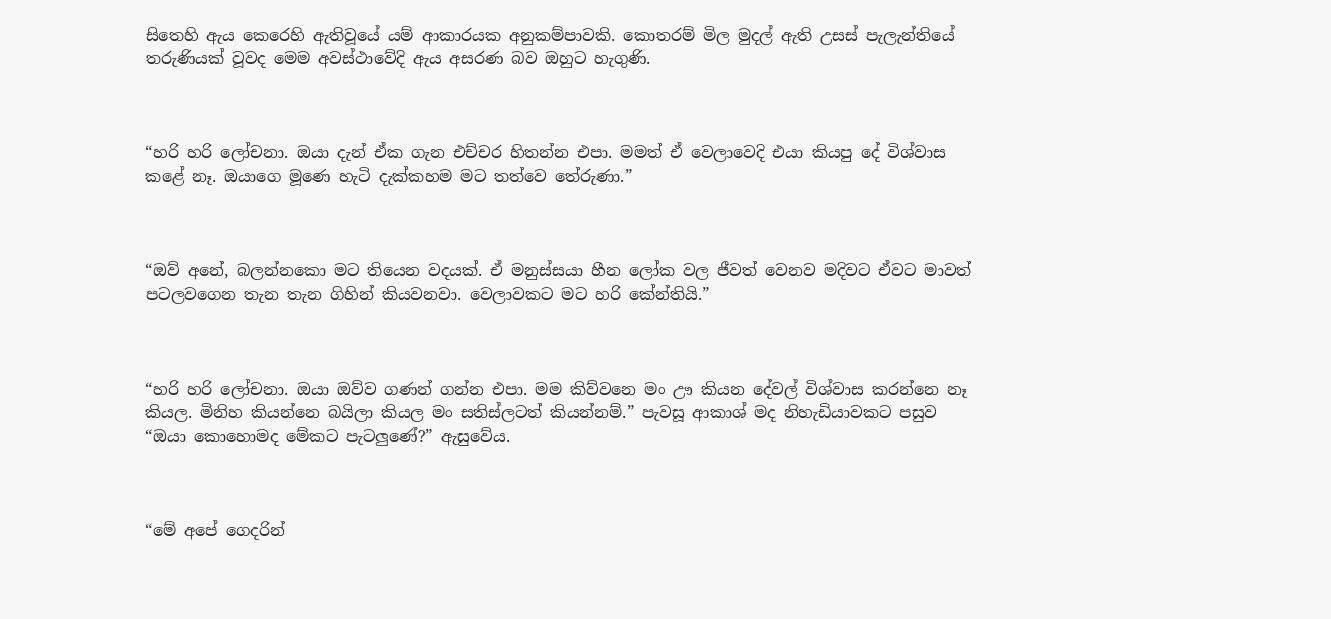සිතෙහි ඇය කෙරෙහි ඇතිවූයේ යම් ආකාරයක අනුකම්පාවකි. කොතරම් මිල මුදල් ඇති උසස් පැලැන්තියේ තරුණියක් වූවද මෙම අවස්ථාවේදි ඇය අසරණ බව ඔහුට හැගුණි.



“හරි හරි ලෝචනා. ඔයා දැන් ඒක ගැන එච්චර හිතන්න එපා. මමත් ඒ වෙලාවෙදි එයා කියපු දේ විශ්වාස කළේ නෑ. ඔයාගෙ මූණෙ හැටි දැක්කහම මට තත්වෙ තේරුණා.”



“ඔව් අනේ, බලන්නකො මට තියෙන වදයක්. ඒ මනුස්සයා හීන ලෝක වල ජීවත් වෙනව මදිවට ඒවට මාවත් පටලවගෙන තැන තැන ගිහින් කියවනවා. වෙලාවකට මට හරි කේන්තියි.”



“හරි හරි ලෝචනා. ඔයා ඔව්ව ගණන් ගන්න එපා. මම කිව්වනෙ මං ඌ කියන දේවල් විශ්වාස කරන්නෙ නෑ කියල. මිනිහ කියන්නෙ බයිලා කියල මං සතිස්ලටත් කියන්නම්.” පැවසූ ආකාශ් මද නිහැඩියාවකට පසුව “ඔයා කොහොමද මේකට පැටලුණේ?” ඇසුවේය.



“මේ අපේ ගෙදරින්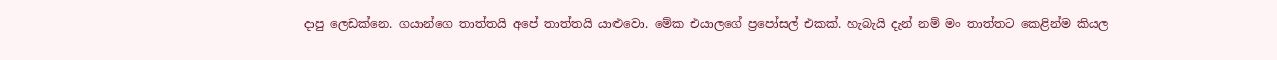දාපු ලෙඩක්නෙ. ගයාන්ගෙ තාත්තයි අපේ තාත්තයි යාළුවො. මේක එයාලගේ ප්‍රපෝසල් එකක්. හැබැයි දැන් නම් මං තාත්තට කෙළින්ම කියල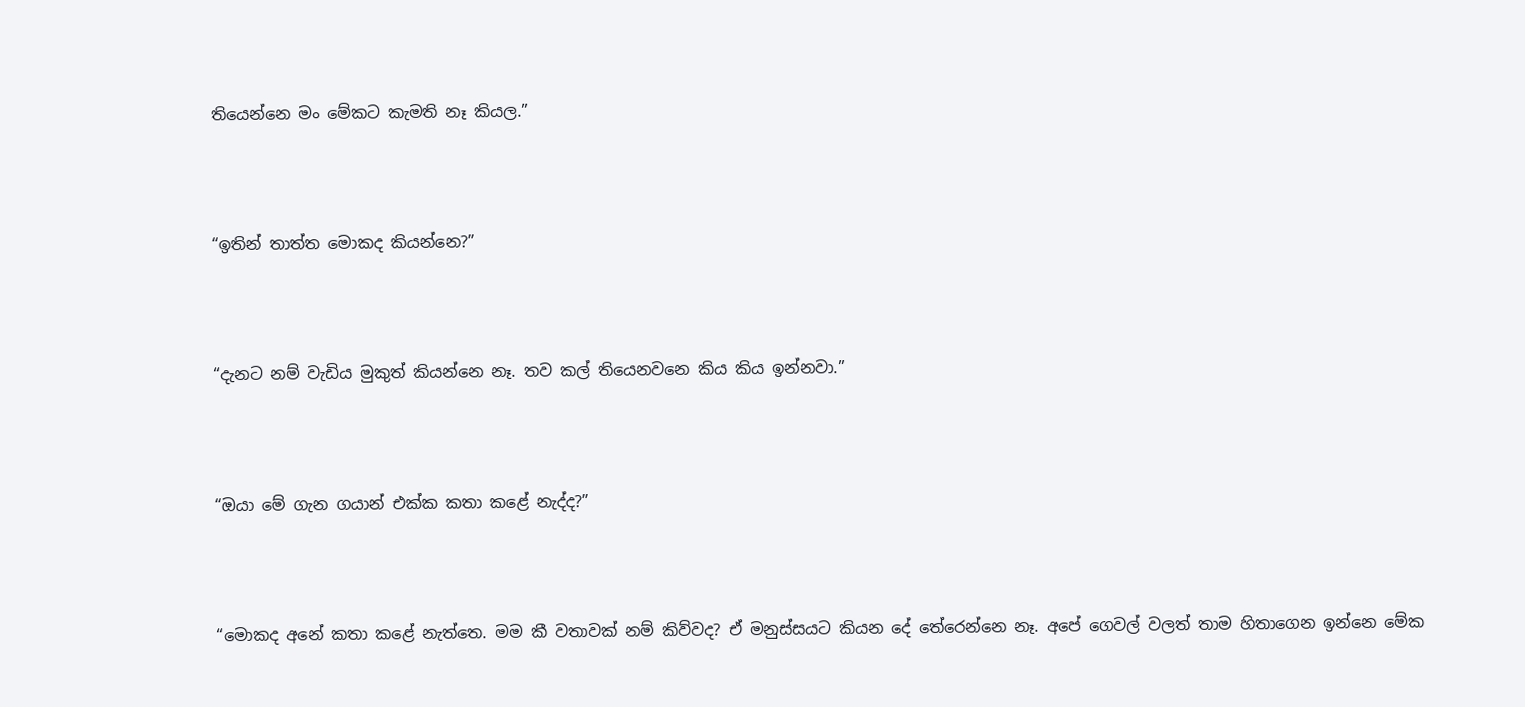තියෙන්නෙ මං මේකට කැමති නෑ කියල.”



“ඉතින් තාත්ත මොකද කියන්නෙ?”



“දැනට නම් වැඩිය මුකුත් කියන්නෙ නෑ. තව කල් තියෙනවනෙ කිය කිය ඉන්නවා.”



“ඔයා මේ ගැන ගයාන් එක්ක කතා කළේ නැද්ද?”



“මොකද අනේ කතා කළේ නැත්තෙ. මම කී වතාවක් නම් කිව්වද? ඒ මනුස්සයට කියන දේ තේරෙන්නෙ නෑ. අපේ ගෙවල් වලත් තාම හිතාගෙන ඉන්නෙ මේක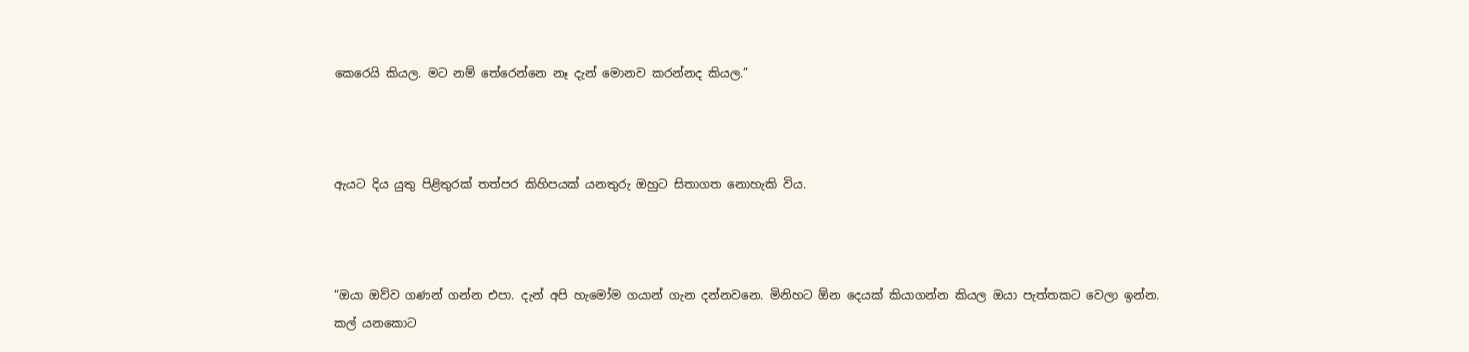කෙරෙයි කියල. මට නම් තේරෙන්නෙ නෑ දැන් මොනව කරන්නද කියල.”



ඇයට දිය යුතු පිළිතුරක් තත්පර කිහිපයක් යනතුරු ඔහුට සිතාගත නොහැකි විය.



“ඔයා ඔව්ව ගණන් ගන්න එපා. දැන් අපි හැමෝම ගයාන් ගැන දන්නවනෙ. මිනිහට ඕන දෙයක් කියාගන්න කියල ඔයා පැත්තකට වෙලා ඉන්න. කල් යනකොට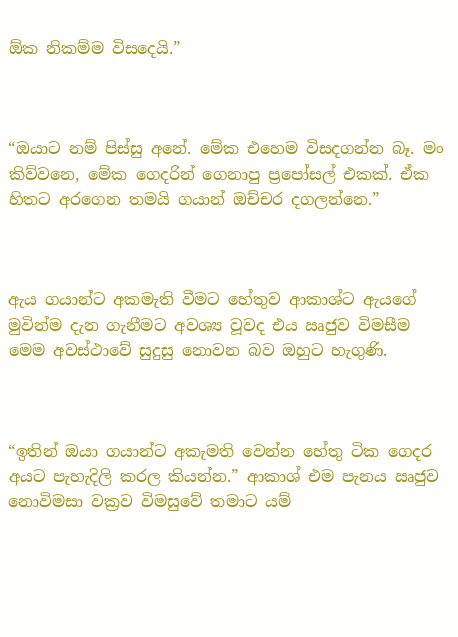ඕක නිකම්ම විසදෙයි.”



“ඔයාට නම් පිස්සු අනේ. මේක එහෙම විසදගන්න බෑ. මං කිව්වනෙ, මේක ගෙදරින් ගෙනාපු ප්‍රපෝසල් එකක්. ඒක හිතට අරගෙන තමයි ගයාන් ඔච්චර දගලන්නෙ.”



ඇය ගයාන්ට අකමැති වීමට හේතුව ආකාශ්ට ඇයගේ මුවින්ම දැන ගැනීමට අවශ්‍ය වූවද එය ඍජුව විමසීම මෙම අවස්ථාවේ සුදුසු නොවන බව ඔහුට හැගුණි.



“ඉතින් ඔයා ගයාන්ට අකැමති වෙන්න හේතු ටික ගෙදර අයට පැහැදිලි කරල කියන්න.” ආකාශ් එම පැනය ඍජුව නොවිමසා වක්‍රව විමසුවේ තමාට යම්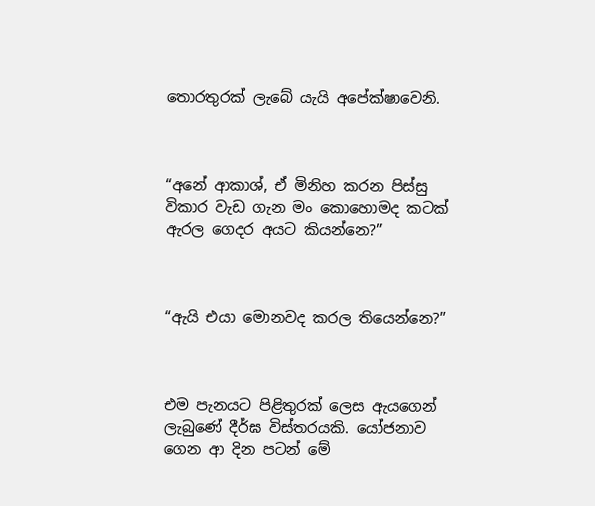තොරතුරක් ලැබේ යැයි අපේක්ෂාවෙනි.



“අනේ ආකාශ්, ඒ මිනිහ කරන පිස්සු විකාර වැඩ ගැන මං කොහොමද කටක් ඇරල ගෙදර අයට කියන්නෙ?”



“ඇයි එයා මොනවද කරල තියෙන්නෙ?”



එම පැනයට පිළිතුරක් ලෙස ඇයගෙන් ලැබුණේ දීර්ඝ විස්තරයකි. යෝජනාව ගෙන ආ දින පටන් මේ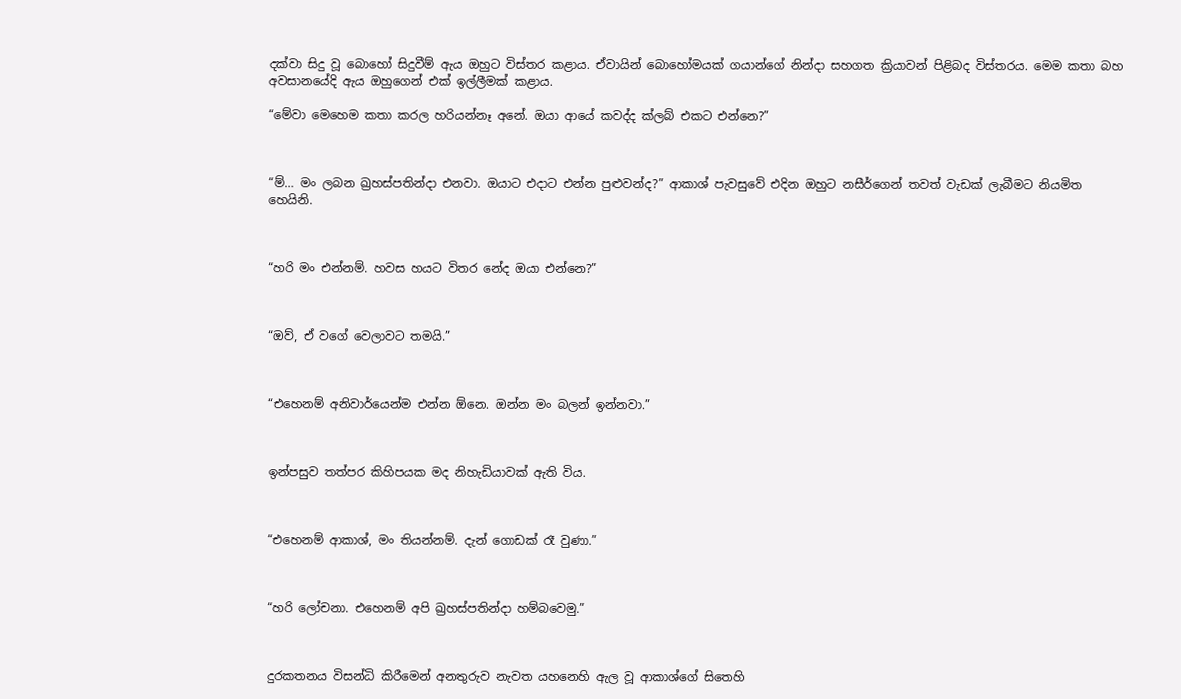දක්වා සිදු වූ බොහෝ සිදුවීම් ඇය ඔහුට විස්තර කළාය. ඒවායින් බොහෝමයක් ගයාන්ගේ නින්දා සහගත ක්‍රියාවන් පිළිබද විස්තරය. මෙම කතා බහ අවසානයේදි ඇය ඔහුගෙන් එක් ඉල්ලීමක් කළාය.

“මේවා මෙහෙම කතා කරල හරියන්නෑ අනේ. ඔයා ආයේ කවද්ද ක්ලබ් එකට එන්නෙ?”



“ම්… මං ලබන ඛ්‍රහස්පතින්දා එනවා. ඔයාට එදාට එන්න පුළුවන්ද?” ආකාශ් පැවසුවේ එදින ඔහුට නසීර්ගෙන් තවත් වැඩක් ලැබීමට නියමිත හෙයිනි.



“හරි මං එන්නම්. හවස හයට විතර නේද ඔයා එන්නෙ?”



“ඔව්, ඒ වගේ වෙලාවට තමයි.”



“එහෙනම් අනිවාර්යෙන්ම එන්න ඕනෙ. ඔන්න මං බලන් ඉන්නවා.”



ඉන්පසුව තත්පර කිහිපයක මද නිහැඩියාවක් ඇති විය.



“එහෙනම් ආකාශ්, මං තියන්නම්. දැන් ගොඩක් රෑ වුණා.”



“හරි ලෝචනා. එහෙනම් අපි ඛ්‍රහස්පතින්දා හම්බවෙමු.”



දුරකතනය විසන්ධි කිරීමෙන් අනතුරුව නැවත යහනෙහි ඇල වූ ආකාශ්ගේ සිතෙහි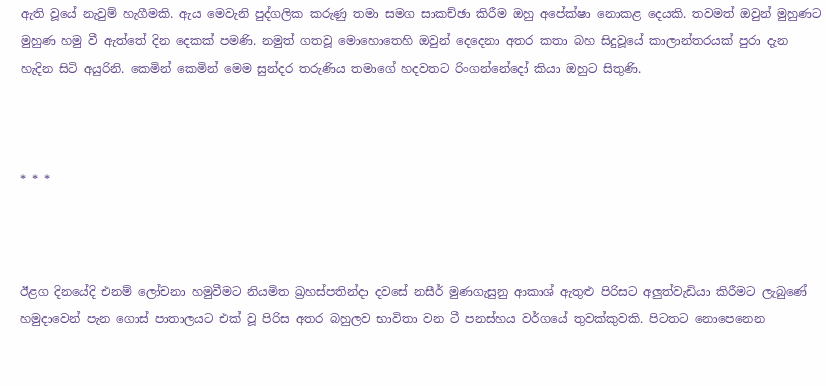ඇති වූයේ නැවුම් හැගීමකි. ඇය මෙවැනි පුද්ගලික කරුණු තමා සමග සාකච්ඡා කිරීම ඔහු අපේක්ෂා නොකළ දෙයකි. තවමත් ඔවුන් මුහුණට මුහුණ හමු වී ඇත්තේ දින දෙකක් පමණි. නමුත් ගතවූ මොහොතෙහි ඔවුන් දෙදෙනා අතර කතා බහ සිදුවූයේ කාලාන්තරයක් පුරා දැන හැදින සිටි අයුරිනි. කෙමින් කෙමින් මෙම සුන්දර තරුණිය තමාගේ හදවතට රිංගන්නේදෝ කියා ඔහුට සිතුණි.



* * *



ඊළග දිනයේදි එනම් ලෝචනා හමුවීමට නියමිත ඛ්‍රහස්පතින්දා දවසේ නසීර් මුණගැසුනු ආකාශ් ඇතුළු පිරිසට අලුත්වැඩියා කිරීමට ලැබුණේ හමුදාවෙන් පැන ගොස් පාතාලයට එක් වූ පිරිස අතර බහුලව භාවිතා වන ටී පනස්හය වර්ගයේ තුවක්කුවකි. පිටතට නොපෙනෙන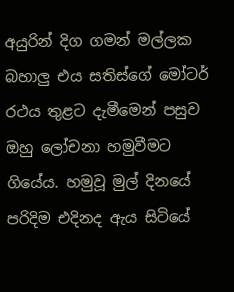අයුරින් දිග ගමන් මල්ලක බහාලු එය සතිස්ගේ මෝටර් රථය තුළට දැමීමෙන් පසුව ඔහු ලෝචනා හමුවීමට ගියේය. හමුවූ මුල් දිනයේ පරිදිම එදිනද ඇය සිටියේ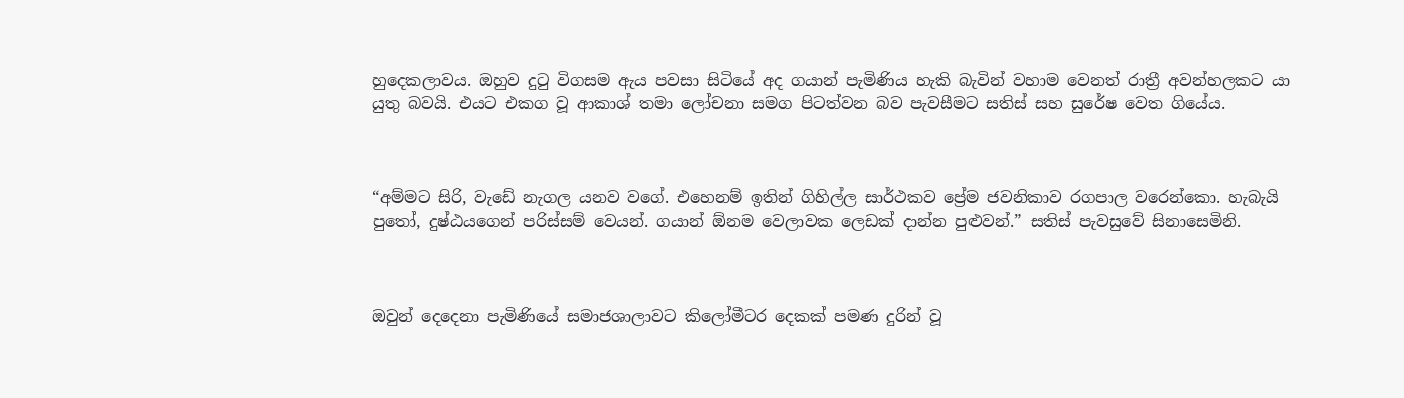හුදෙකලාවය. ඔහුව දුටු විගසම ඇය පවසා සිටියේ අද ගයාන් පැමිණිය හැකි බැවින් වහාම වෙනත් රාත්‍රී අවන්හලකට යා යුතු බවයි. එයට එකග වූ ආකාශ් තමා ලෝචනා සමග පිටත්වන බව පැවසීමට සතිස් සහ සුරේෂ වෙත ගියේය.



“අම්මට සිරි, වැඩේ නැගල යනව වගේ. එහෙනම් ඉතින් ගිහිල්ල සාර්ථකව ප්‍රේම ජවනිකාව රගපාල වරෙන්කො. හැබැයි පුතෝ, දුෂ්ඨයගෙන් පරිස්සම් වෙයන්. ගයාන් ඕනම වෙලාවක ලෙඩක් දාන්න පුළුවන්.” සතිස් පැවසුවේ සිනාසෙමිනි.



ඔවුන් දෙදෙනා පැමිණියේ සමාජශාලාවට කිලෝමීටර දෙකක් පමණ දුරින් වූ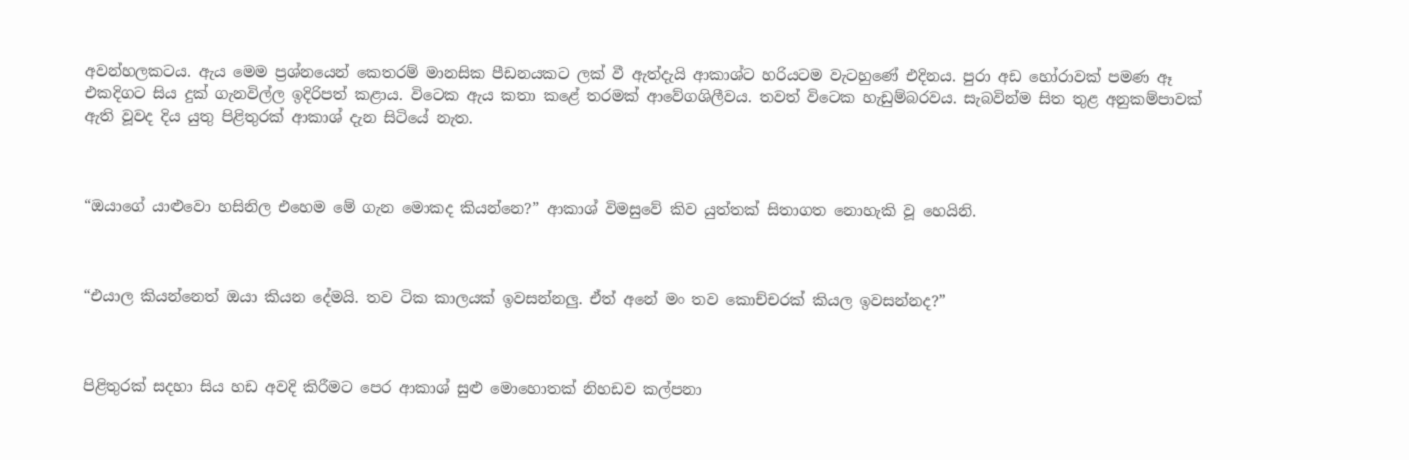අවන්හලකටය. ඇය මෙම ප්‍රශ්නයෙන් කෙතරම් මානසික පීඩනයකට ලක් වී ඇත්දැයි ආකාශ්ට හරියටම වැටහුණේ එදිනය. පුරා අඩ හෝරාවක් පමණ ඈ එකදිගට සිය දුක් ගැනවිල්ල ඉදිරිපත් කළාය. විටෙක ඇය කතා කළේ තරමක් ආවේගශිලීවය. තවත් විටෙක හැඩුම්බරවය. සැබවින්ම සිත තුළ අනුකම්පාවක් ඇති වූවද දිය යුතු පිළිතුරක් ආකාශ් දැන සිටියේ නැත.



“ඔයාගේ යාළුවො හසිනිල එහෙම මේ ගැන මොකද කියන්නෙ?” ආකාශ් විමසුවේ කිව යුත්තක් සිතාගත නොහැකි වූ හෙයිනි.



“එයාල කියන්නෙත් ඔයා කියන දේමයි. තව ටික කාලයක් ඉවසන්නලු. ඒත් අනේ මං තව කොච්චරක් කියල ඉවසන්නද?”



පිළිතුරක් සදහා සිය හඩ අවදි කිරීමට පෙර ආකාශ් සුළු මොහොතක් නිහඩව කල්පනා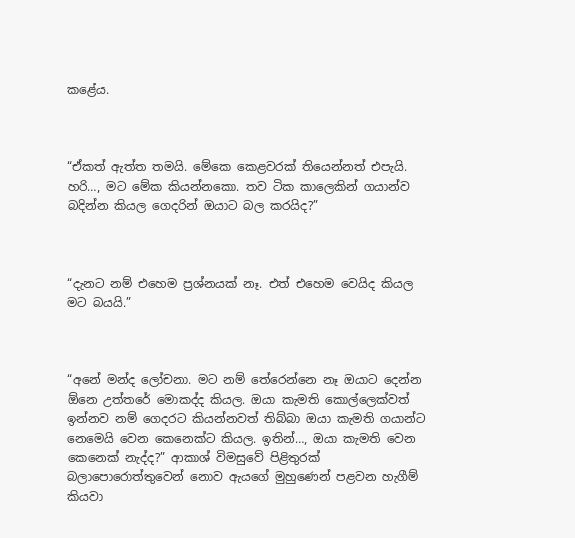කළේය.



“ඒකත් ඇත්ත තමයි. මේකෙ කෙළවරක් තියෙන්නත් එපැයි. හරි…, මට මේක කියන්නකො. තව ටික කාලෙකින් ගයාන්ව බදින්න කියල ගෙදරින් ඔයාට බල කරයිද?”



“දැනට නම් එහෙම ප්‍රශ්නයක් නෑ. එත් එහෙම වෙයිද කියල මට බයයි.”



“අනේ මන්ද ලෝචනා. මට නම් තේරෙන්නෙ නෑ ඔයාට දෙන්න ඕනෙ උත්තරේ මොකද්ද කියල. ඔයා කැමති කොල්ලෙක්වත් ඉන්නව නම් ගෙදරට කියන්නවත් තිබ්බා ඔයා කැමති ගයාන්ට නෙමෙයි වෙන කෙනෙක්ට කියල. ඉතින්…, ඔයා කැමති වෙන කෙනෙක් නැද්ද?” ආකාශ් විමසුවේ පිළිතුරක් බලාපොරොත්තුවෙන් නොව ඇයගේ මුහුණෙන් පළවන හැගීම් කියවා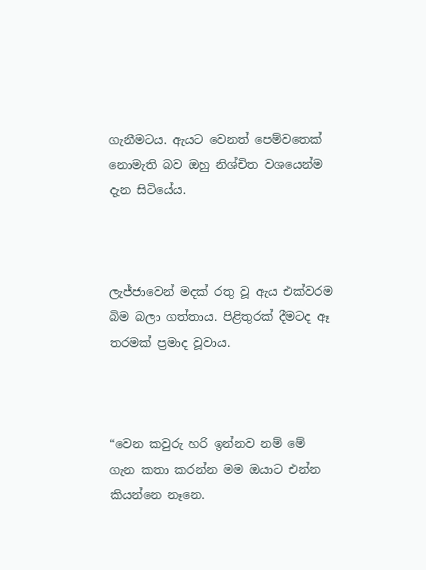ගැනීමටය. ඇයට වෙනත් පෙම්වතෙක් නොමැති බව ඔහු නිශ්චිත වශයෙන්ම දැන සිටියේය.



ලැජ්ජාවෙන් මදක් රතු වූ ඇය එක්වරම බිම බලා ගත්තාය. පිළිතුරක් දීමටද ඈ තරමක් ප්‍රමාද වූවාය.



“වෙන කවුරු හරි ඉන්නව නම් මේ ගැන කතා කරන්න මම ඔයාට එන්න කියන්නෙ නෑනෙ.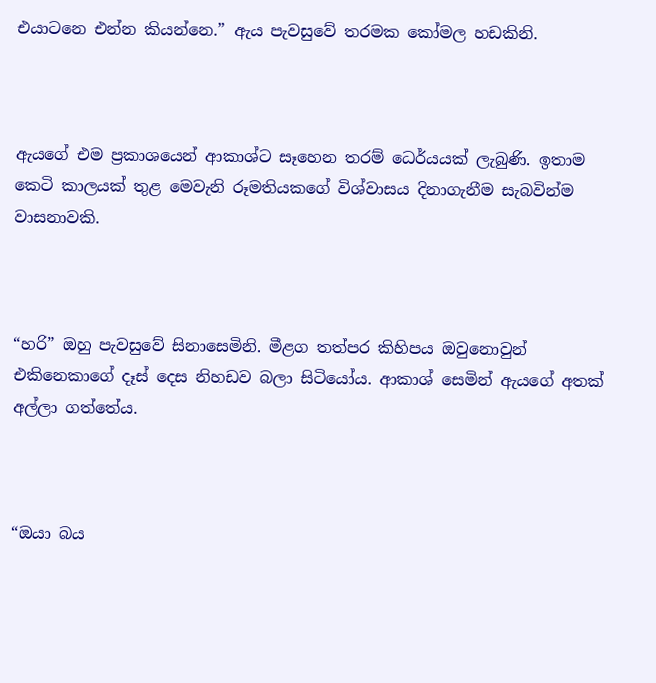එයාටනෙ එන්න කියන්නෙ.” ඇය පැවසුවේ තරමක කෝමල හඩකිනි.



ඇයගේ එම ප්‍රකාශයෙන් ආකාශ්ට සෑහෙන තරම් ධෙර්යයක් ලැබුණි. ඉතාම කෙටි කාලයක් තුළ මෙවැනි රූමතියකගේ විශ්වාසය දිනාගැනීම සැබවින්ම වාසනාවකි.



“හරි” ඔහු පැවසුවේ සිනාසෙමිනි. මීළග තත්පර කිහිපය ඔවුනොවුන් එකිනෙකාගේ දෑස් දෙස නිහඩව බලා සිටියෝය. ආකාශ් සෙමින් ඇයගේ අතක් අල්ලා ගත්තේය.



“ඔයා බය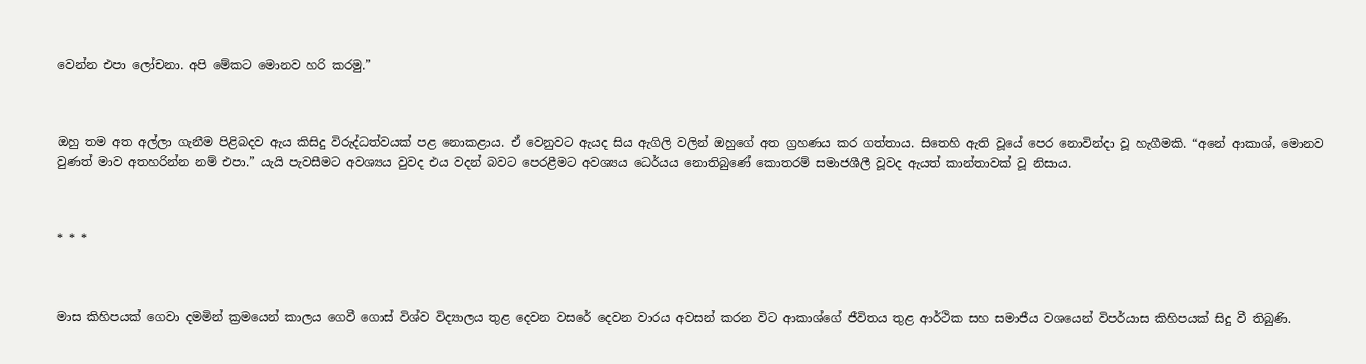වෙන්න එපා ලෝචනා. අපි මේකට මොනව හරි කරමු.”



ඔහු තම අත අල්ලා ගැනීම පිළිබදව ඇය කිසිදු විරුද්ධත්වයක් පළ නොකළාය. ඒ වෙනුවට ඇයද සිය ඇගිලි වලින් ඔහුගේ අත ග්‍රහණය කර ගත්තාය. සිතෙහි ඇති වූයේ පෙර නොවින්දා වූ හැගීමකි. “අනේ ආකාශ්, මොනව වුණත් මාව අතහරින්න නම් එපා.” යැයි පැවසීමට අවශ්‍යය වුවද එය වදන් බවට පෙරළීමට අවශ්‍යය ධෙර්යය නොතිබුණේ කොතරම් සමාජශීලී වූවද ඇයත් කාන්තාවක් වූ නිසාය.



* * *



මාස කිහිපයක් ගෙවා දමමින් ක්‍රමයෙන් කාලය ගෙවී ගොස් විශ්ව විද්‍යාලය තුළ දෙවන වසරේ දෙවන වාරය අවසන් කරන විට ආකාශ්ගේ ජීවිතය තුළ ආර්ථික සහ සමාජීය වශයෙන් විපර්යාස කිහිපයක් සිදු වී තිබුණි.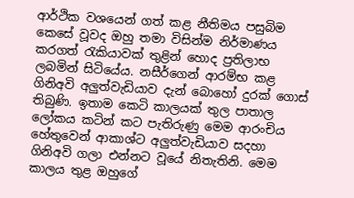ආර්ථික වශයෙන් ගත් කළ නීතිමය පසුබිම කෙසේ වූවද ඔහු තමා විසින්ම නිර්මාණය කරගත් රැකියාවක් තුළින් හොද ප්‍රතිලාභ ලබමින් සිටියේය. නසීර්ගෙන් ආරම්භ කළ ගිනිඅවි අලුත්වැඩියාව දැන් බොහෝ දුරක් ගොස් තිබුණි. ඉතාම කෙටි කාලයක් තුල පාතාල ලෝකය කටින් කට පැතිරුණු මෙම ආරංචිය හේතුවෙන් ආකාශ්ට අලුත්වැඩියාව සදහා ගිනිඅවි ගලා එන්නට වූයේ නිතැතිනි. මෙම කාලය තුළ ඔහුගේ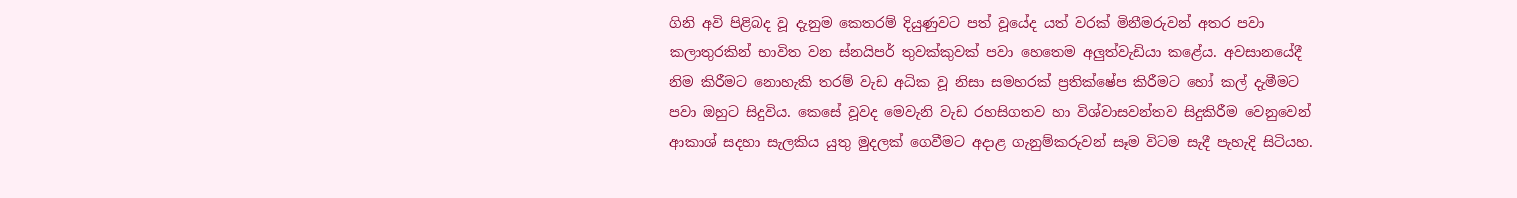ගිනි අවි පිළිබද වූ දැනුම කෙතරම් දියුණුවට පත් වූයේද යත් වරක් මිනීමරුවන් අතර පවා කලාතුරකින් භාවිත වන ස්නයිපර් තුවක්කුවක් පවා හෙතෙම අලුත්වැඩියා කළේය. අවසානයේදී නිම කිරීමට නොහැකි තරම් වැඩ අධික වූ නිසා සමහරක් ප්‍රතික්ෂේප කිරීමට හෝ කල් දැමීමට පවා ඔහුට සිදුවිය. කෙසේ වූවද මෙවැනි වැඩ රහසිගතව හා විශ්වාසවන්තව සිදුකිරීම වෙනුවෙන් ආකාශ් සදහා සැලකිය යුතු මුදලක් ගෙවීමට අදාළ ගැනුම්කරුවන් සෑම විටම සැදී පැහැදි සිටියහ.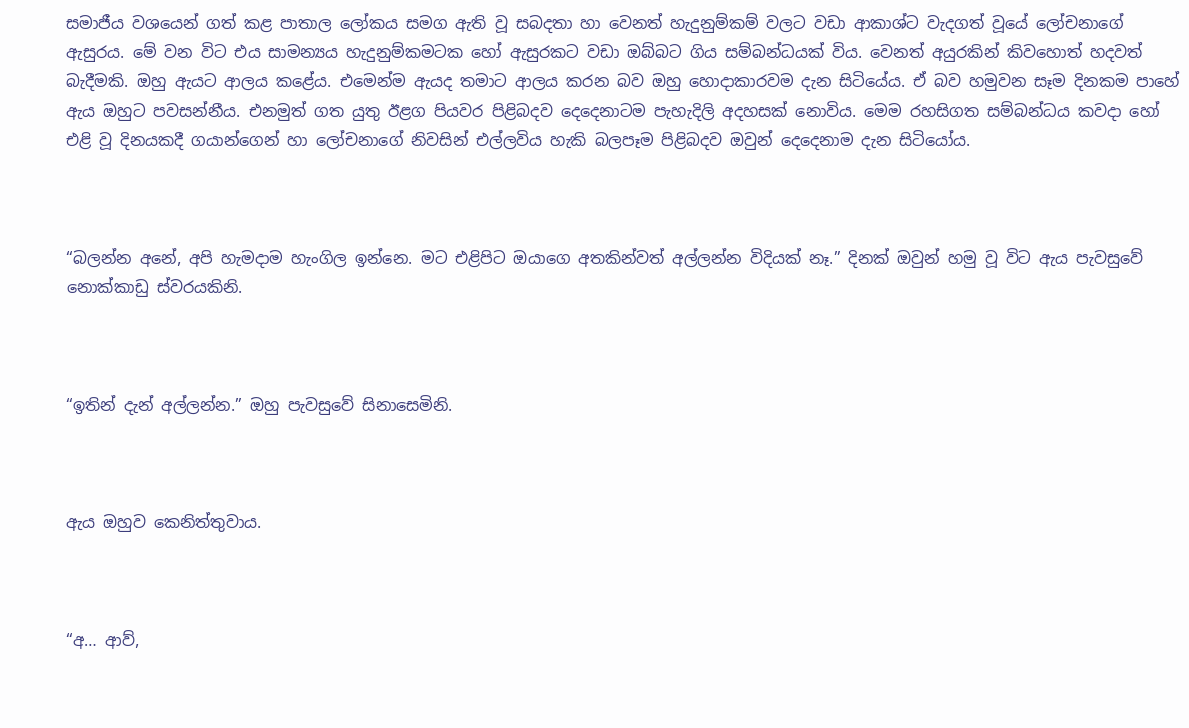සමාජීය වශයෙන් ගත් කළ පාතාල ලෝකය සමග ඇති වූ සබදතා හා වෙනත් හැදුනුම්කම් වලට වඩා ආකාශ්ට වැදගත් වූයේ ලෝචනාගේ ඇසුරය. මේ වන විට එය සාමන්‍යය හැදුනුම්කමටක හෝ ඇසුරකට වඩා ඔබ්බට ගිය සම්බන්ධයක් විය. වෙනත් අයුරකින් කිවහොත් හදවත් බැදීමකි. ඔහු ඇයට ආලය කළේය. එමෙන්ම ඇයද තමාට ආලය කරන බව ඔහු හොදාකාරවම දැන සිටියේය. ඒ බව හමුවන සෑම දිනකම පාහේ ඇය ඔහුට පවසන්නීය. එනමුත් ගත යුතු ඊළග පියවර පිළිබදව දෙදෙනාටම පැහැදිලි අදහසක් නොවිය. මෙම රහසිගත සම්බන්ධය කවදා හෝ එළි වූ දිනයකදී ගයාන්ගෙන් හා ලෝචනාගේ නිවසින් එල්ලවිය හැකි බලපෑම පිළිබදව ඔවුන් දෙදෙනාම දැන සිටියෝය.



“බලන්න අනේ, අපි හැමදාම හැංගිල ඉන්නෙ. මට එළිපිට ඔයාගෙ අතකින්වත් අල්ලන්න විදියක් නෑ.” දිනක් ඔවුන් හමු වූ විට ඇය පැවසුවේ නොක්කාඩු ස්වරයකිනි.



“ඉතින් දැන් අල්ලන්න.” ඔහු පැවසුවේ සිනාසෙමිනි.



ඇය ඔහුව කෙනිත්තුවාය.



“අ… ආව්,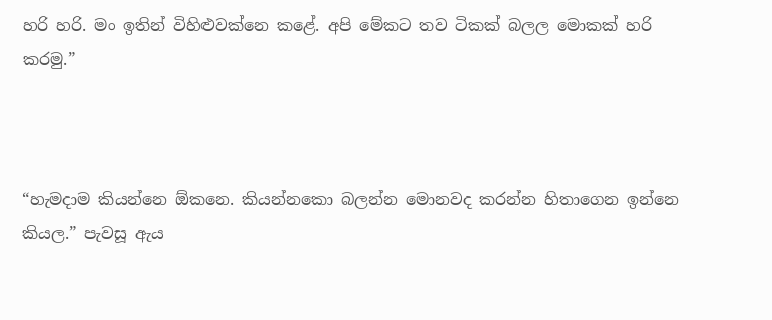හරි හරි. මං ඉතින් විහිළුවක්නෙ කළේ. අපි මේකට තව ටිකක් බලල මොකක් හරි කරමු.”



“හැමදාම කියන්නෙ ඕකනෙ. කියන්නකො බලන්න මොනවද කරන්න හිතාගෙන ඉන්නෙ කියල.” පැවසූ ඇය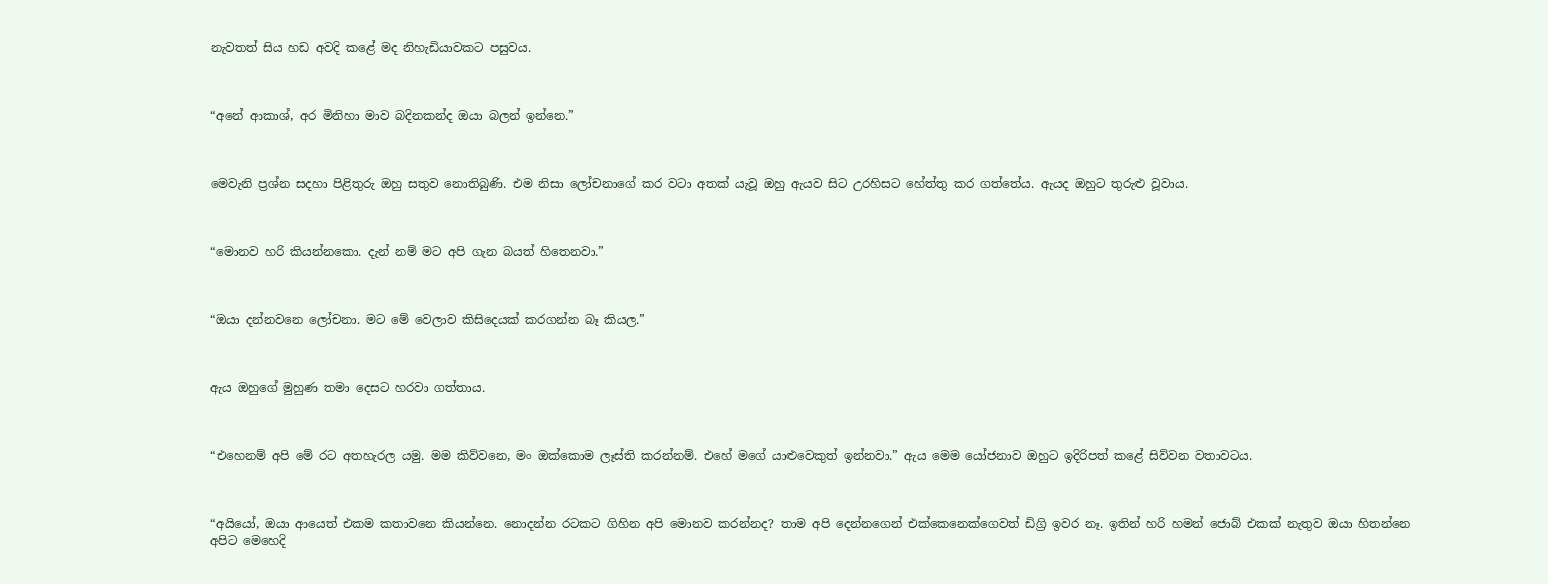නැවතත් සිය හඩ අවදි කළේ මද නිහැඩියාවකට පසුවය.



“අනේ ආකාශ්, අර මිනිහා මාව බදිනකන්ද ඔයා බලන් ඉන්නෙ.”



මෙවැනි ප්‍රශ්න සදහා පිළිතුරු ඔහු සතුව නොතිබුණි. එම නිසා ලෝචනාගේ කර වටා අතක් යැවූ ඔහු ඇයව සිට උරහිසට හේත්තු කර ගත්තේය. ඇයද ඔහුට තුරුළු වූවාය.



“මොනව හරි කියන්නකො. දැන් නම් මට අපි ගැන බයත් හිතෙනවා.”



“ඔයා දන්නවනෙ ලෝචනා. මට මේ වෙලාව කිසිදෙයක් කරගන්න බෑ කියල.”



ඇය ඔහුගේ මුහුණ තමා දෙසට හරවා ගත්තාය.



“එහෙනම් අපි මේ රට අතහැරල යමු. මම කිව්වනෙ, මං ඔක්කොම ලෑස්ති කරන්නම්. එහේ මගේ යාළුවෙකුත් ඉන්නවා.” ඇය මෙම යෝජනාව ඔහුට ඉදිරිපත් කළේ සිව්වන වතාවටය.



“අයියෝ, ඔයා ආයෙත් එකම කතාවනෙ කියන්නෙ. නොදන්න රටකට ගිහින අපි මොනව කරන්නද? තාම අපි දෙන්නගෙන් එක්කෙනෙක්ගෙවත් ඩිග්‍රි ඉවර නෑ. ඉතින් හරි හමන් ජොබ් එකක් නැතුව ඔයා හිතන්නෙ අපිට මෙහෙදි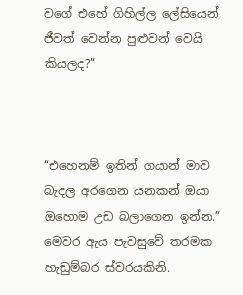වගේ එහේ ගිහිල්ල ලේසියෙන් ජීවත් වෙන්න පුළුවන් වෙයි කියලද?”



“එහෙනම් ඉතින් ගයාන් මාව බැදල අරගෙන යනකන් ඔයා ඔහොම උඩ බලාගෙන ඉන්න.” මෙවර ඇය පැවසුවේ තරමක හැඩුම්බර ස්වරයකිනි.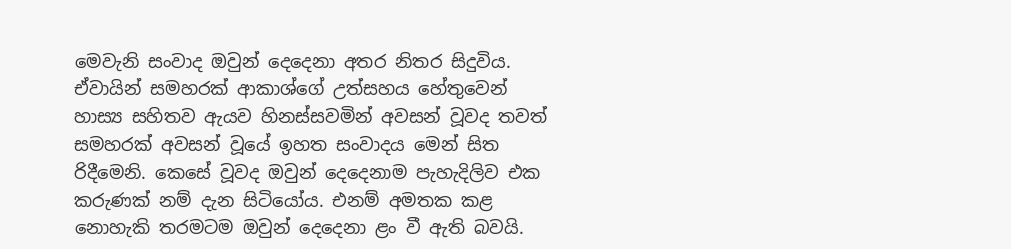මෙවැනි සංවාද ඔවුන් දෙදෙනා අතර නිතර සිදුවිය. ඒවායින් සමහරක් ආකාශ්ගේ උත්සහය හේතුවෙන් හාස්‍ය සහිතව ඇයව හිනස්සවමින් අවසන් වූවද තවත් සමහරක් අවසන් වූයේ ඉහත සංවාදය මෙන් සිත රිදීමෙනි. කෙසේ වූවද ඔවුන් දෙදෙනාම පැහැදිලිව එක කරුණක් නම් දැන සිටියෝය. එනම් අමතක කළ නොහැකි තරමටම ඔවුන් දෙදෙනා ළං වී ඇති බවයි.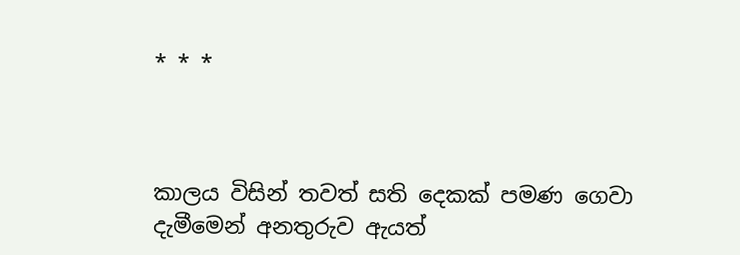* * *



කාලය විසින් තවත් සති දෙකක් පමණ ගෙවා දැමීමෙන් අනතුරුව ඇයත්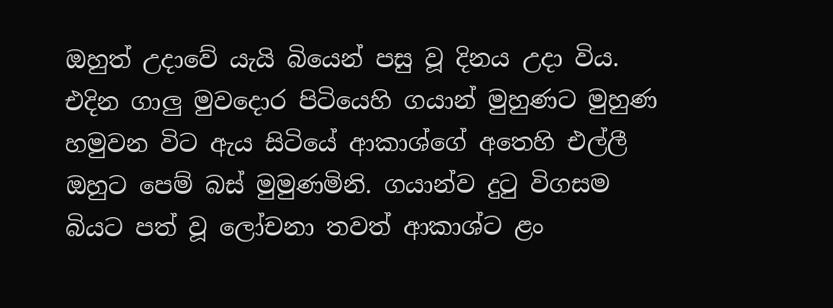ඔහුත් උදාවේ යැයි බියෙන් පසු වූ දිනය උදා විය. එදින ගාලු මුවදොර පිටියෙහි ගයාන් මුහුණට මුහුණ හමුවන විට ඇය සිටියේ ආකාශ්ගේ අතෙහි එල්ලී ඔහුට පෙම් බස් මුමුණමිනි. ගයාන්ව දුටු විගසම බියට පත් වූ ලෝචනා තවත් ආකාශ්ට ළං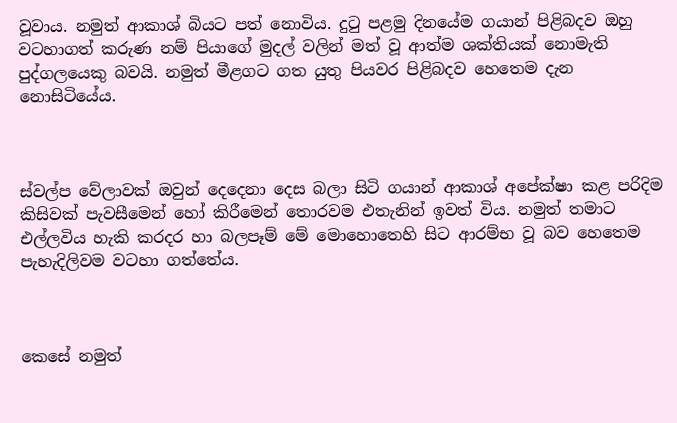වූවාය. නමුත් ආකාශ් බියට පත් නොවිය. දුටු පළමු දිනයේම ගයාන් පිළිබදව ඔහු වටහාගත් කරුණ නම් පියාගේ මුදල් වලින් මත් වූ ආත්ම ශක්තියක් නොමැති පුද්ගලයෙකු බවයි. නමුත් මීළගට ගත යුතු පියවර පිළිබදව හෙතෙම දැන නොසිටියේය.



ස්වල්ප වේලාවක් ඔවුන් දෙදෙනා දෙස බලා සිටි ගයාන් ආකාශ් අපේක්ෂා කළ පරිදිම කිසිවක් පැවසීමෙන් හෝ කිරීමෙන් තොරවම එතැනින් ඉවත් විය. නමුත් තමාට එල්ලවිය හැකි කරදර හා බලපෑම් මේ මොහොතෙහි සිට ආරම්භ වූ බව හෙතෙම පැහැදිලිවම වටහා ගත්තේය.



කෙසේ නමුත්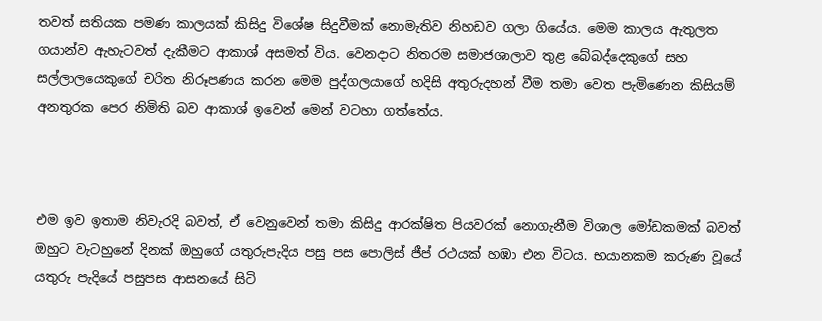තවත් සතියක පමණ කාලයක් කිසිදු විශේෂ සිදුවීමක් නොමැතිව නිහඩව ගලා ගියේය. මෙම කාලය ඇතුලත ගයාන්ව ඇහැටවත් දැකීමට ආකාශ් අසමත් විය. වෙනදාට නිතරම සමාජශාලාව තුළ බේබද්දෙකුගේ සහ සල්ලාලයෙකුගේ චරිත නිරූපණය කරන මෙම පුද්ගලයාගේ හදිසි අතුරුදහන් වීම තමා වෙත පැමිණෙන කිසියම් අනතුරක පෙර නිමිති බව ආකාශ් ඉවෙන් මෙන් වටහා ගත්තේය.



එම ඉව ඉතාම නිවැරදි බවත්, ඒ වෙනුවෙන් තමා කිසිදු ආරක්ෂිත පියවරක් නොගැනීම විශාල මෝඩකමක් බවත් ඔහුට වැටහුනේ දිනක් ඔහුගේ යතුරුපැදිය පසු පස පොලිස් ජීප් රථයක් හඹා එන විටය. භයානකම කරුණ වූයේ යතුරු පැදියේ පසුපස ආසනයේ සිටි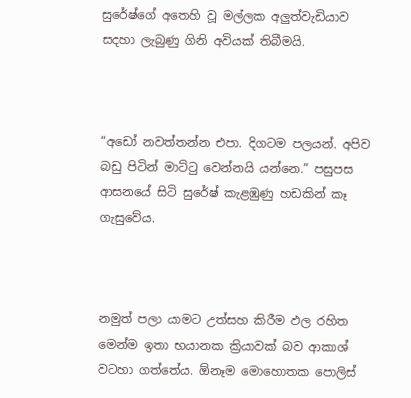සුරේෂ්ගේ අතෙහි වූ මල්ලක අලුත්වැඩියාව සදහා ලැබුණු ගිනි අවියක් තිබීමයි.



“අඩෝ නවත්තන්න එපා. දිගටම පලයන්. අපිව බඩු පිටින් මාට්ටු වෙන්නයි යන්නෙ.” පසුපස ආසනයේ සිටි සුරේෂ් කැළඹුණු හඩකින් කෑ ගැසුවේය.



නමුත් පලා යාමට උත්සහ කිරීම ඵල රහිත මෙන්ම ඉතා භයානක ක්‍රියාවක් බව ආකාශ් වටහා ගත්තේය. ඕනෑම මොහොතක පොලිස්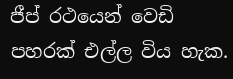ජීප් රථයෙන් වෙඩි පහරක් එල්ල විය හැක.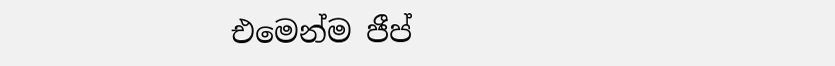එමෙන්ම ජීප්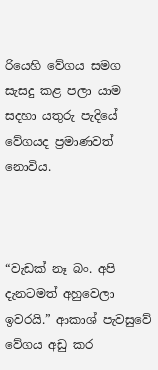රියෙහි වේගය සමග සැසදු කළ පලා යාම සදහා යතුරු පැදියේ වේගයද ප්‍රමාණවත් නොවිය.



“වැඩක් නෑ බං. අපි දැනටමත් අහුවෙලා ඉවරයි.” ආකාශ් පැවසුවේ වේගය අඩු කර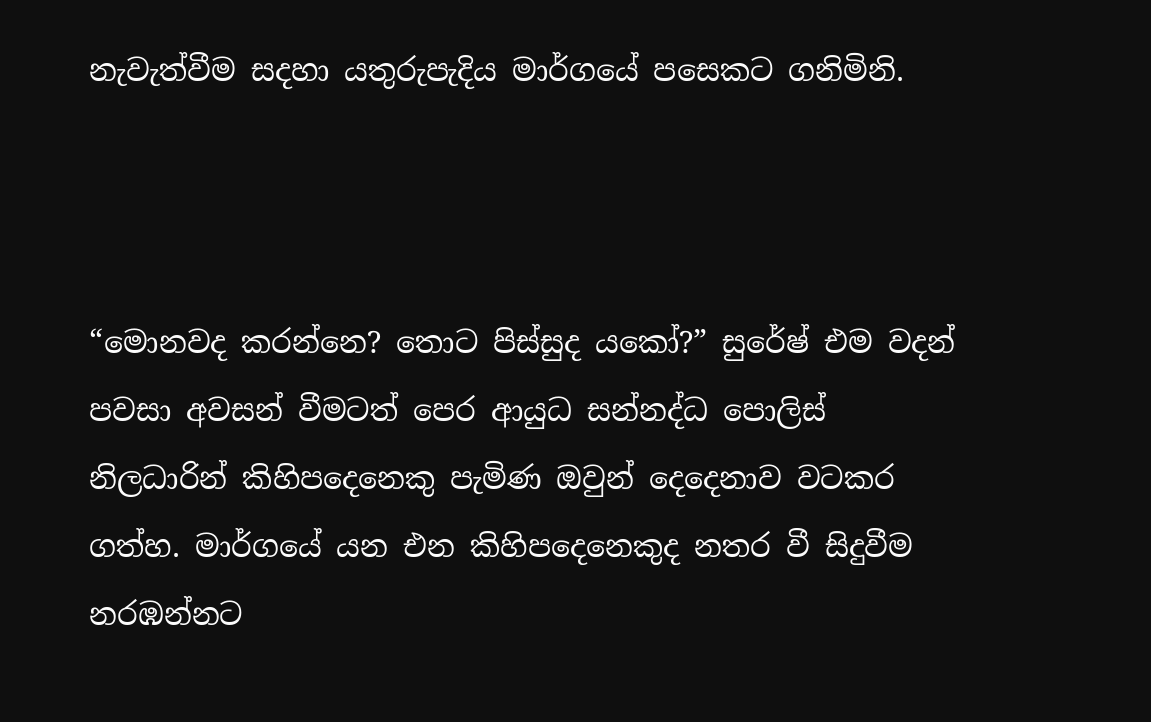නැවැත්වීම සදහා යතුරුපැදිය මාර්ගයේ පසෙකට ගනිමිනි.



“මොනවද කරන්නෙ? තොට පිස්සුද යකෝ?” සුරේෂ් එම වදන් පවසා අවසන් වීමටත් පෙර ආයුධ සන්නද්ධ පොලිස් නිලධාරින් කිහිපදෙනෙකු පැමිණ ඔවුන් දෙදෙනාව වටකර ගත්හ. මාර්ගයේ යන එන කිහිපදෙනෙකුද නතර වී සිදුවීම නරඹන්නට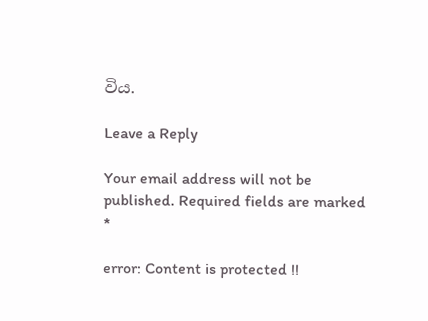විය.

Leave a Reply

Your email address will not be published. Required fields are marked *

error: Content is protected !!